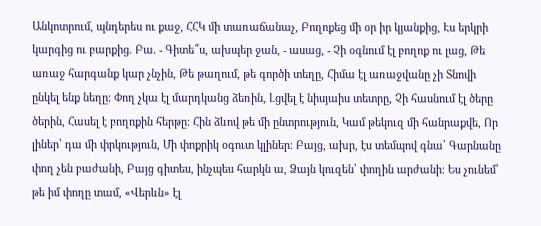Անկոտրում, պնդերես ու քաջ, ՀՀԿ մի տառաճանաչ, Բողոքեց մի օր իր կյանքից, Էս երկրի կարգից ու բարքից. Բա. - Գիտե՞ս, ախպեր ջան, - ասաց, - Չի օգնում էլ բողոք ու լաց, Թե առաջ հարգանք կար չնչին, Թե թաղում, թե գործի տեղը, Հիմա էլ առաջվանը չի Տնովի ընկել ենք նեղը։ Փող չկա էլ մարդկանց ձեռին, Լցվել է նիսյաիս տետրը, Չի հասնում էլ ծերը ծերին, Հասել է բողոքին հերթը։ Հին ձևով թե մի ընտրություն, Կամ թեկուզ մի հանրաքվե, Որ լիներ՝ դա մի փրկություն, Մի փոքրիկ օգուտ կլիներ։ Բայց, ախր, էս տեմպով գնա՝ Գարնանը փող չեն բաժանի, Բայց գիտես, ինչպես հարկն ա, Ձայն կուզեն՝ փողին արժանի։ Ես չունեմ՝ թե իմ փողը տամ, «Վերևն» էլ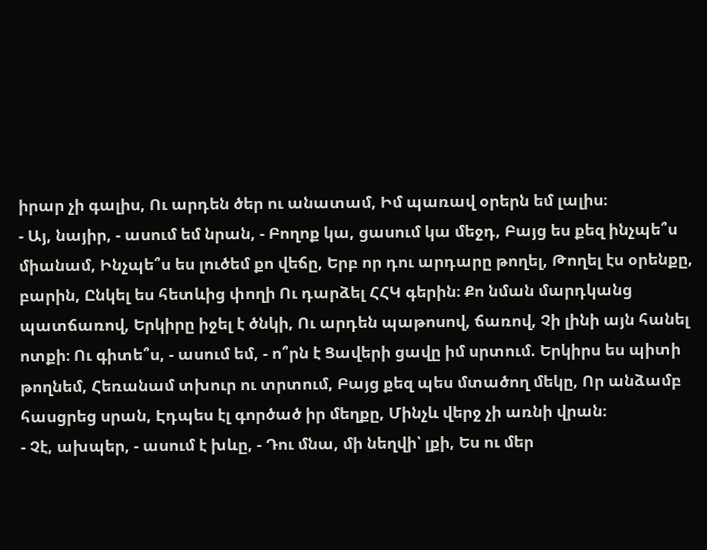իրար չի գալիս, Ու արդեն ծեր ու անատամ, Իմ պառավ օրերն եմ լալիս։
- Այ, նայիր, - ասում եմ նրան, - Բողոք կա, ցասում կա մեջդ, Բայց ես քեզ ինչպե՞ս միանամ, Ինչպե՞ս ես լուծեմ քո վեճը, Երբ որ դու արդարը թողել, Թողել էս օրենքը, բարին, Ընկել ես հետևից փողի Ու դարձել ՀՀԿ գերին։ Քո նման մարդկանց պատճառով, Երկիրը իջել է ծնկի, Ու արդեն պաթոսով, ճառով, Չի լինի այն հանել ոտքի։ Ու գիտե՞ս, - ասում եմ, - ո՞րն է Ցավերի ցավը իմ սրտում. Երկիրս ես պիտի թողնեմ, Հեռանամ տխուր ու տրտում, Բայց քեզ պես մտածող մեկը, Որ անձամբ հասցրեց սրան, Էդպես էլ գործած իր մեղքը, Մինչև վերջ չի առնի վրան։
- Չէ, ախպեր, - ասում է խևը, - Դու մնա, մի նեղվի՝ լքի, Ես ու մեր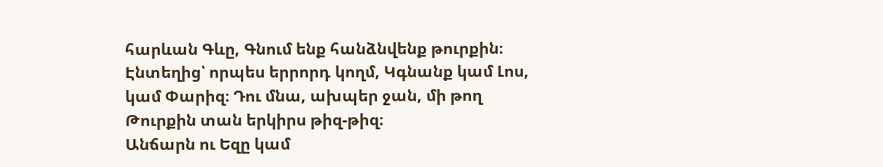հարևան Գևը, Գնում ենք հանձնվենք թուրքին։ Էնտեղից՝ որպես երրորդ կողմ, Կգնանք կամ Լոս, կամ Փարիզ։ Դու մնա, ախպեր ջան, մի թող Թուրքին տան երկիրս թիզ-թիզ։
Անճարն ու Եզը կամ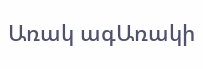Առակ ագԱռակի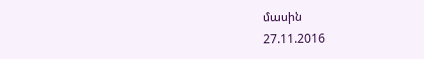մասին
27.11.2016